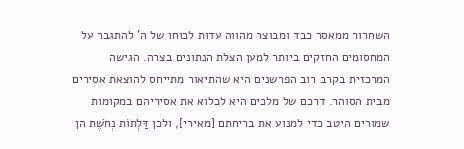השחרור ממאסר כבד ומבוצר מהווה עדות לכוחו של ה' להתגבר על המחסומים החזקים ביותר למען הצלת הנתונים בצרה. הגישה המרכזית בקרב רוב הפרשנים היא שהתיאור מתייחס להוצאת אסירים מבית הסוהר. דרכם של מלכים היא לכלוא את אסיריהם במקומות שמורים היטב כדי למנוע את בריחתם [מאירי], ולכן דַּלְתוֹת נְחֹשֶׁת הן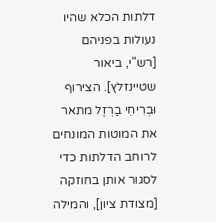דלתות הכלא שהיו נעולות בפניהם [רש"י, ביאור שטיינזלץ]. הצירוף וּבְרִיחֵי בַרְזֶל מתאר את המוטות המונחים לרוחב הדלתות כדי לסגור אותן בחוזקה [מצודת ציון], והמילה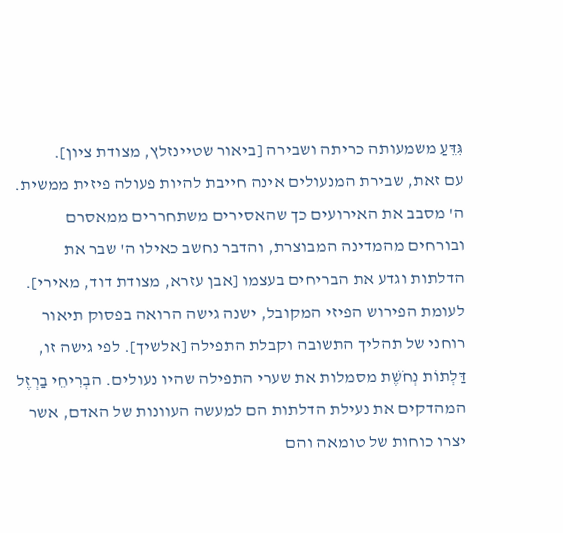גִּדֵּעַ משמעותה כריתה ושבירה [ביאור שטיינזלץ, מצודת ציון].
עם זאת, שבירת המנעולים אינה חייבת להיות פעולה פיזית ממשית. ה' מסבב את האירועים כך שהאסירים משתחררים ממאסרם ובורחים מהמדינה המבוצרת, והדבר נחשב כאילו ה' שבר את הדלתות וגדע את הבריחים בעצמו [אבן עזרא, מצודת דוד, מאירי].
לעומת הפירוש הפיזי המקובל, ישנה גישה הרואה בפסוק תיאור רוחני של תהליך התשובה וקבלת התפילה [אלשיך]. לפי גישה זו, דַּלְתוֹת נְחֹשֶׁת מסמלות את שערי התפילה שהיו נעולים. הבְרִיחֵי בַרְזֶל המהדקים את נעילת הדלתות הם למעשה העוונות של האדם, אשר יצרו כוחות של טומאה והם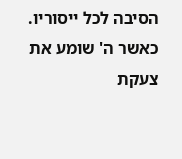הסיבה לכל ייסוריו. כאשר ה' שומע את צעקת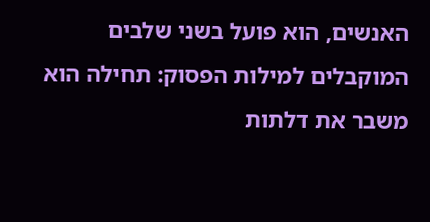האנשים, הוא פועל בשני שלבים המוקבלים למילות הפסוק: תחילה הוא משבר את דלתות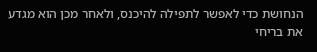הנחושת כדי לאפשר לתפילה להיכנס, ולאחר מכן הוא מגדע את בריחי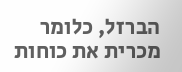הברזל, כלומר מכרית את כוחות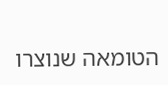הטומאה שנוצרו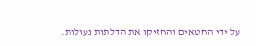על ידי החטאים והחזיקו את הדלתות נעולות.